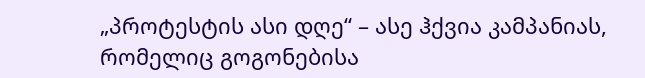„პროტესტის ასი დღე“ – ასე ჰქვია კამპანიას, რომელიც გოგონებისა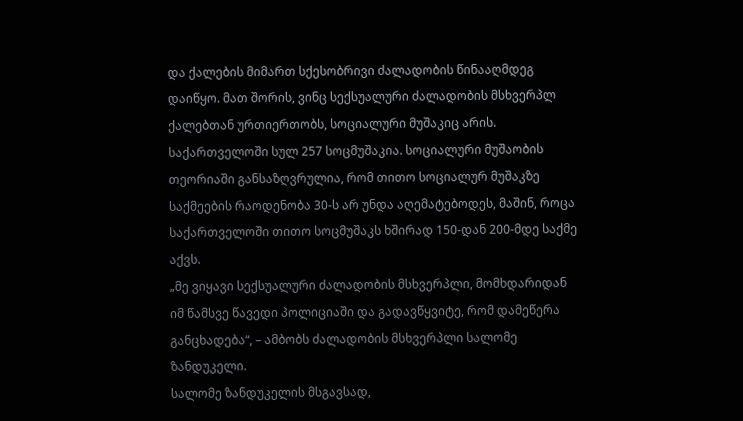და ქალების მიმართ სქესობრივი ძალადობის წინააღმდეგ დაიწყო. მათ შორის, ვინც სექსუალური ძალადობის მსხვერპლ ქალებთან ურთიერთობს, სოციალური მუშაკიც არის. საქართველოში სულ 257 სოცმუშაკია. სოციალური მუშაობის თეორიაში განსაზღვრულია, რომ თითო სოციალურ მუშაკზე საქმეების რაოდენობა 30-ს არ უნდა აღემატებოდეს, მაშინ, როცა საქართველოში თითო სოცმუშაკს ხშირად 150-დან 200-მდე საქმე აქვს.
„მე ვიყავი სექსუალური ძალადობის მსხვერპლი, მომხდარიდან იმ წამსვე წავედი პოლიციაში და გადავწყვიტე, რომ დამეწერა განცხადება“, – ამბობს ძალადობის მსხვერპლი სალომე ზანდუკელი.
სალომე ზანდუკელის მსგავსად,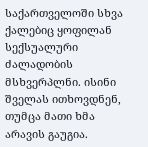საქართველოში სხვა ქალებიც ყოფილან სექსუალური ძალადობის მსხვერპლნი. ისინი შველას ითხოვდნენ, თუმცა მათი ხმა არავის გაუგია.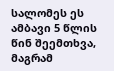სალომეს ეს ამბავი 5 წლის წინ შეემთხვა, მაგრამ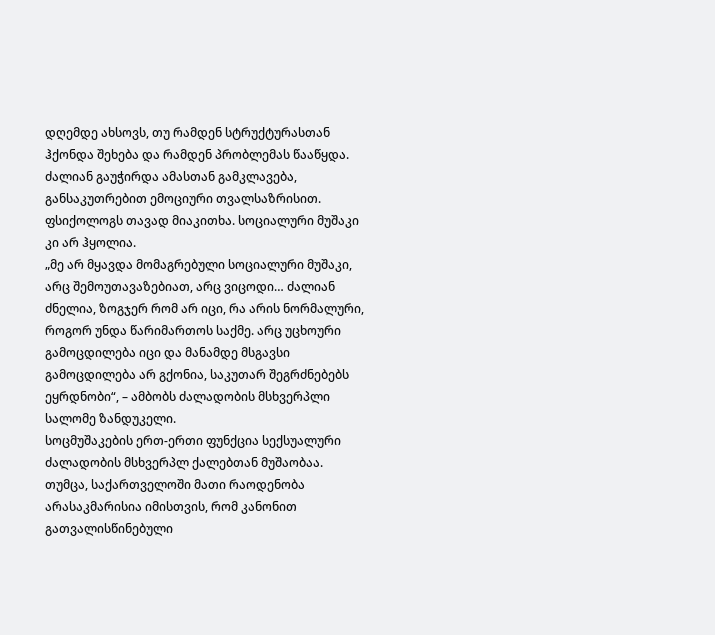დღემდე ახსოვს, თუ რამდენ სტრუქტურასთან ჰქონდა შეხება და რამდენ პრობლემას წააწყდა. ძალიან გაუჭირდა ამასთან გამკლავება, განსაკუთრებით ემოციური თვალსაზრისით. ფსიქოლოგს თავად მიაკითხა. სოციალური მუშაკი კი არ ჰყოლია.
„მე არ მყავდა მომაგრებული სოციალური მუშაკი, არც შემოუთავაზებიათ, არც ვიცოდი… ძალიან ძნელია, ზოგჯერ რომ არ იცი, რა არის ნორმალური, როგორ უნდა წარიმართოს საქმე. არც უცხოური გამოცდილება იცი და მანამდე მსგავსი გამოცდილება არ გქონია, საკუთარ შეგრძნებებს ეყრდნობი“, – ამბობს ძალადობის მსხვერპლი სალომე ზანდუკელი.
სოცმუშაკების ერთ-ერთი ფუნქცია სექსუალური ძალადობის მსხვერპლ ქალებთან მუშაობაა. თუმცა, საქართველოში მათი რაოდენობა არასაკმარისია იმისთვის, რომ კანონით გათვალისწინებული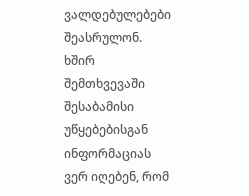ვალდებულებები შეასრულონ. ხშირ შემთხვევაში შესაბამისი უწყებებისგან ინფორმაციას ვერ იღებენ, რომ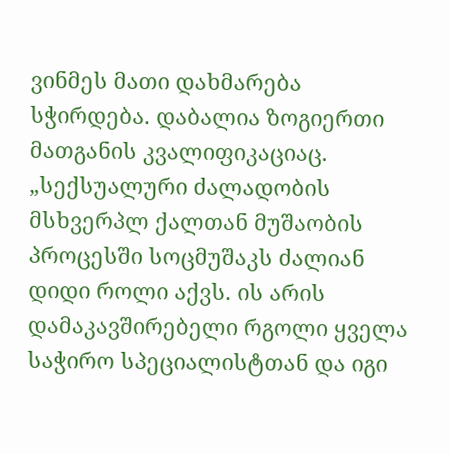ვინმეს მათი დახმარება სჭირდება. დაბალია ზოგიერთი მათგანის კვალიფიკაციაც.
„სექსუალური ძალადობის მსხვერპლ ქალთან მუშაობის პროცესში სოცმუშაკს ძალიან დიდი როლი აქვს. ის არის დამაკავშირებელი რგოლი ყველა საჭირო სპეციალისტთან და იგი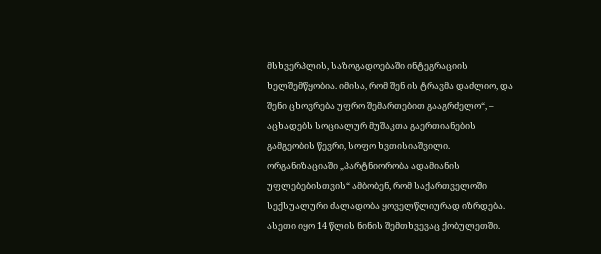მსხვერპლის, საზოგადოებაში ინტეგრაციის ხელშემწყობია. იმისა, რომ შენ ის ტრავმა დაძლიო, და შენი ცხოვრება უფრო შემართებით გააგრძელო“, – აცხადებს სოციალურ მუშაკთა გაერთიანების გამგეობის წევრი, სოფო ხვთისიაშვილი.
ორგანიზაციაში „პარტნიორობა ადამიანის უფლებებისთვის“ ამბობენ, რომ საქართველოში სექსუალური ძალადობა ყოველწლიურად იზრდება. ასეთი იყო 14 წლის ნინის შემთხვევაც ქობულეთში.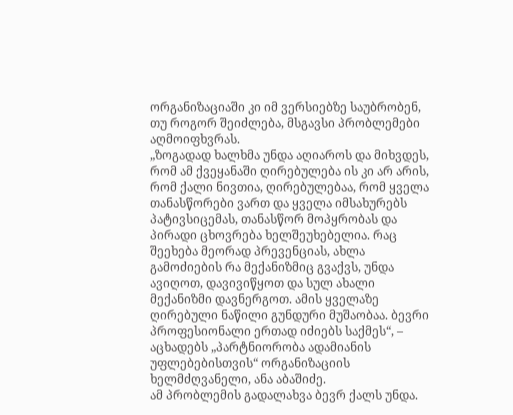ორგანიზაციაში კი იმ ვერსიებზე საუბრობენ, თუ როგორ შეიძლება, მსგავსი პრობლემები აღმოიფხვრას.
„ზოგადად ხალხმა უნდა აღიაროს და მიხვდეს, რომ ამ ქვეყანაში ღირებულება ის კი არ არის, რომ ქალი ნივთია, ღირებულებაა, რომ ყველა თანასწორები ვართ და ყველა იმსახურებს პატივსიცემას, თანასწორ მოპყრობას და პირადი ცხოვრება ხელშეუხებელია. რაც შეეხება მეორად პრევენციას, ახლა გამოძიების რა მექანიზმიც გვაქვს, უნდა ავიღოთ, დავივიწყოთ და სულ ახალი მექანიზმი დავნერგოთ. ამის ყველაზე ღირებული ნაწილი გუნდური მუშაობაა. ბევრი პროფესიონალი ერთად იძიებს საქმეს“, – აცხადებს „პარტნიორობა ადამიანის უფლებებისთვის“ ორგანიზაციის ხელმძღვანელი, ანა აბაშიძე.
ამ პრობლემის გადალახვა ბევრ ქალს უნდა.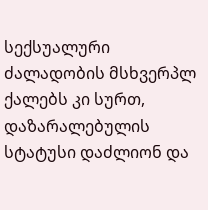სექსუალური ძალადობის მსხვერპლ ქალებს კი სურთ, დაზარალებულის სტატუსი დაძლიონ და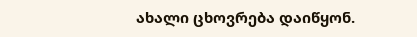ახალი ცხოვრება დაიწყონ.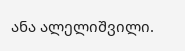ანა ალელიშვილი.